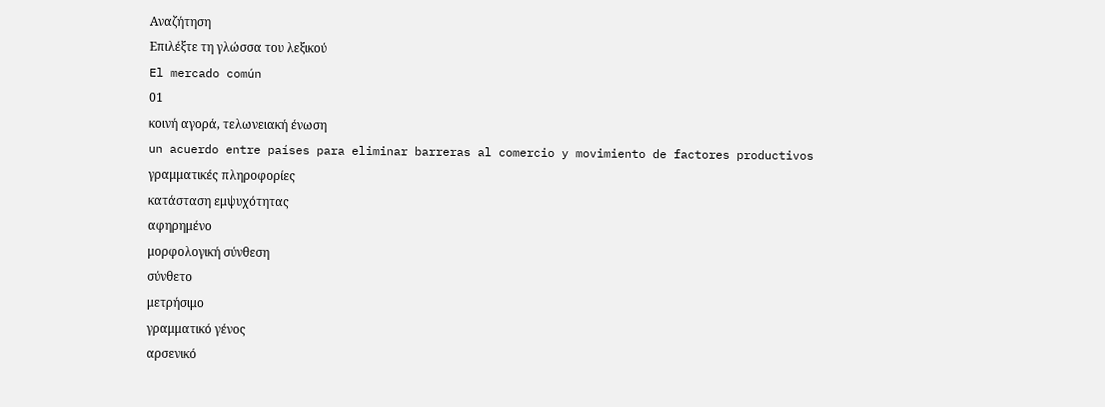Αναζήτηση
Επιλέξτε τη γλώσσα του λεξικού
El mercado común
01
κοινή αγορά, τελωνειακή ένωση
un acuerdo entre países para eliminar barreras al comercio y movimiento de factores productivos
γραμματικές πληροφορίες
κατάσταση εμψυχότητας
αφηρημένο
μορφολογική σύνθεση
σύνθετο
μετρήσιμο
γραμματικό γένος
αρσενικό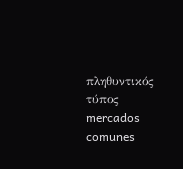πληθυντικός τύπος
mercados comunes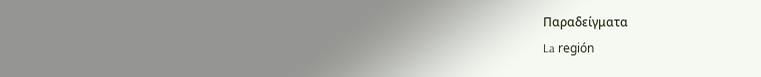Παραδείγματα
La región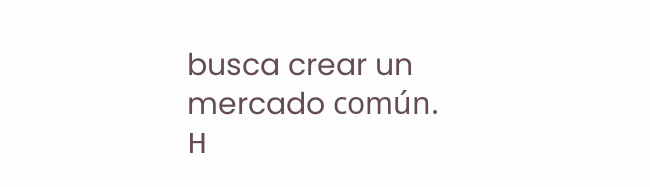busca crear un mercado común.
Η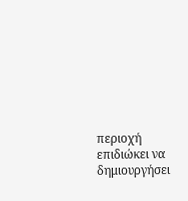περιοχή επιδιώκει να δημιουργήσει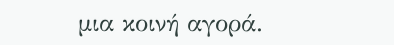μια κοινή αγορά.